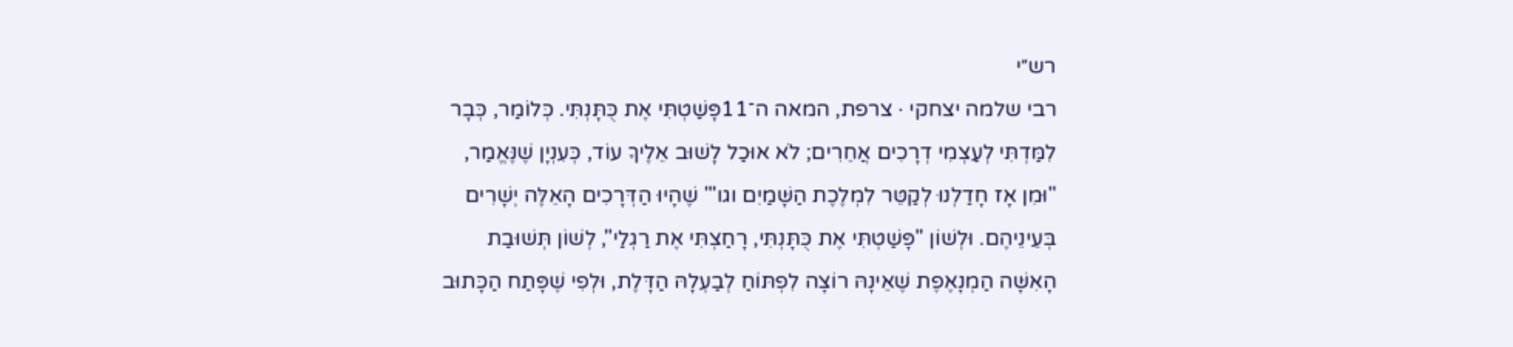רש״י
רבי שלמה יצחקי · צרפת, המאה ה־11פָּשַׁטְתִּי אֶת כֻּתָּנְתִּי. כְּלוֹמַר, כְּבָר לִמַּדְתִּי לְעַצְמִי דְרָכִים אֲחֵרִים; לֹא אוּכַל לָשׁוּב אֵלֶיךָ עוֹד, כְּעִנְיָן שֶׁנֶּאֱמַר, "וּמִן אָז חָדַלְנוּ לְקַטֵּר לִמְלֶכֶת הַשָּׁמַיִם וגו'" שֶׁהָיוּ הַדְּרָכִים הָאֵלֶּה יְשָׁרִים בְּעֵינֵיהֶם. וּלְשׁוֹן "פָּשַׁטְתִּי אֶת כֻּתָּנְתִּי, רָחַצְתִּי אֶת רַגְלַי", לְשׁוֹן תְּשׁוּבַת הָאִשָּׁה הַמְנָאֶפֶת שֶׁאֵינָהּ רוֹצָה לִפְתּוֹחַ לְבַעְלָהּ הַדָּלֶת, וּלְפִי שֶׁפָּתַח הַכָּתוּב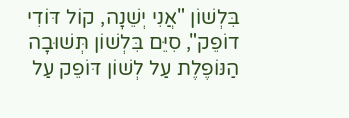בִּלְשׁוֹן "אֲנִי יְשֵׁנָה, קוֹל דּוֹדִי דוֹפֵק", סִיֵּם בִּלְשׁוֹן תְּשׁוּבָה הַנּוֹפֶלֶת עַל לְשׁוֹן דּוֹפֵק עַל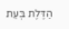הַדֶּלֶת בְּעֵת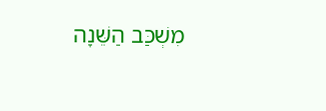מִשְׁכַּב הַשֵּׁנָה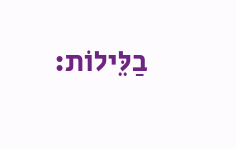בַלֵּילוֹת: